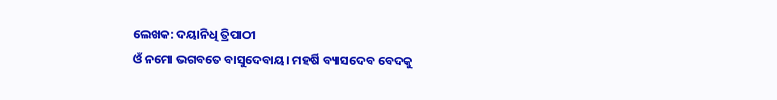ଲେଖକ: ଦୟାନିଧି ତ୍ରିପାଠୀ
ଓଁ ନମୋ ଭଗବତେ ବାସୁଦେବାୟ। ମହର୍ଷି ବ୍ୟାସଦେବ ବେଦକୁ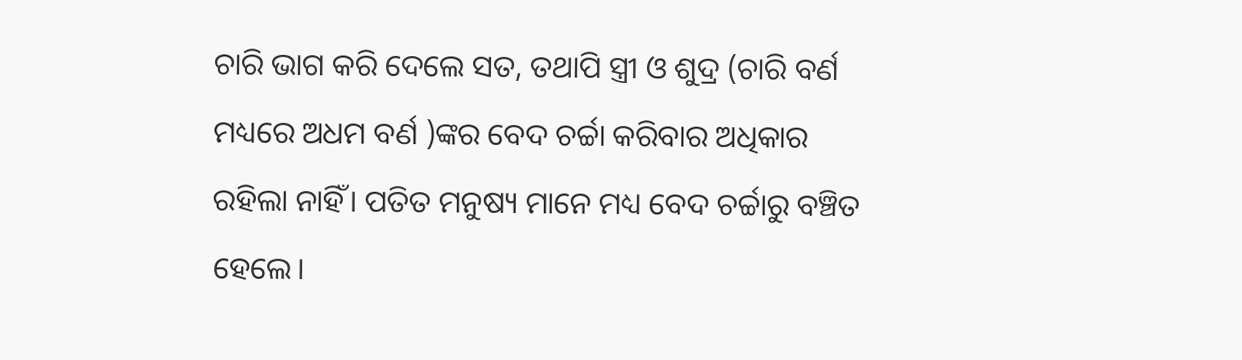ଚାରି ଭାଗ କରି ଦେଲେ ସତ, ତଥାପି ସ୍ତ୍ରୀ ଓ ଶୁଦ୍ର (ଚାରି ବର୍ଣ ମଧ୍ୟରେ ଅଧମ ବର୍ଣ )ଙ୍କର ବେଦ ଚର୍ଚ୍ଚା କରିବାର ଅଧିକାର ରହିଲା ନାହିଁ। ପତିତ ମନୁଷ୍ୟ ମାନେ ମଧ୍ୟ ବେଦ ଚର୍ଚ୍ଚାରୁ ବଞ୍ଚିତ ହେଲେ।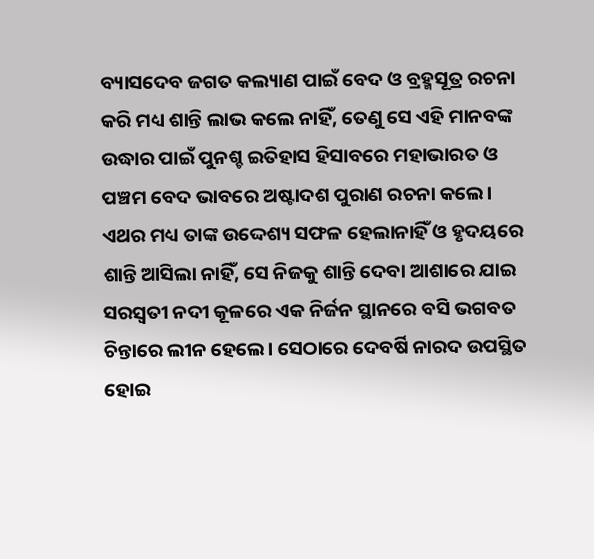ବ୍ୟାସଦେବ ଜଗତ କଲ୍ୟାଣ ପାଇଁ ବେଦ ଓ ବ୍ରହ୍ମସୂତ୍ର ରଚନା କରି ମଧ୍ୟ ଶାନ୍ତି ଲାଭ କଲେ ନାହିଁ, ତେଣୁ ସେ ଏହି ମାନବଙ୍କ ଉଦ୍ଧାର ପାଇଁ ପୁନଶ୍ଚ ଇତିହାସ ହିସାବରେ ମହାଭାରତ ଓ ପଞ୍ଚମ ବେଦ ଭାବରେ ଅଷ୍ଟାଦଶ ପୁରାଣ ରଚନା କଲେ।
ଏଥର ମଧ୍ୟ ତାଙ୍କ ଉଦ୍ଦେଶ୍ୟ ସଫଳ ହେଲାନାହିଁ ଓ ହୃଦୟରେ ଶାନ୍ତି ଆସିଲା ନାହିଁ, ସେ ନିଜକୁ ଶାନ୍ତି ଦେବା ଆଶାରେ ଯାଇ ସରସ୍ବତୀ ନଦୀ କୂଳରେ ଏକ ନିର୍ଜନ ସ୍ଥାନରେ ବସି ଭଗବତ ଚିନ୍ତାରେ ଲୀନ ହେଲେ। ସେଠାରେ ଦେବର୍ଷି ନାରଦ ଉପସ୍ଥିତ ହୋଇ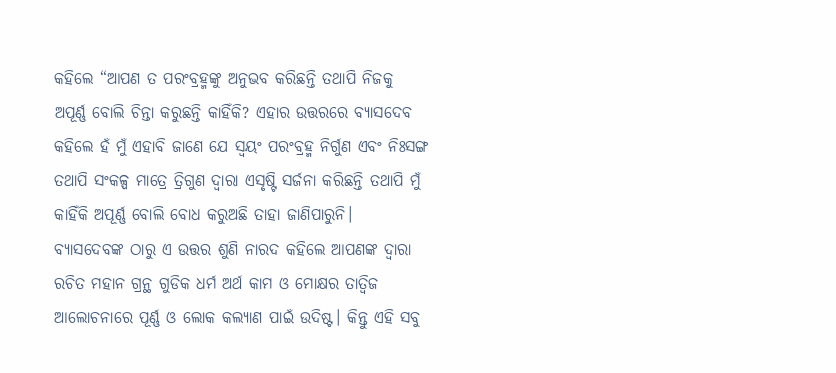କହିଲେ “ଆପଣ ତ ପରଂବ୍ରହ୍ମଙ୍କୁ ଅନୁଭବ କରିଛନ୍ତି ତଥାପି ନିଜକୁ ଅପୂର୍ଣ୍ଣ ବୋଲି ଚିନ୍ତା କରୁଛନ୍ତି କାହିଁକି? ଏହାର ଉତ୍ତରରେ ବ୍ୟାସଦେବ କହିଲେ ହଁ ମୁଁ ଏହାବି ଜାଣେ ଯେ ସ୍ୱୟଂ ପରଂବ୍ରହ୍ମ ନିର୍ଗୁଣ ଏବଂ ନିଃସଙ୍ଗ ତଥାପି ସଂକଳ୍ପ ମାତ୍ରେ ତ୍ରିଗୁଣ ଦ୍ୱାରା ଏସୃଷ୍ଟି ସର୍ଜନା କରିଛନ୍ତି ତଥାପି ମୁଁ କାହିଁକି ଅପୂର୍ଣ୍ଣ ବୋଲି ବୋଧ କରୁଅଛି ତାହା ଜାଣିପାରୁନି।
ବ୍ୟାସଦେବଙ୍କ ଠାରୁ ଏ ଉତ୍ତର ଶୁଣି ନାରଦ କହିଲେ ଆପଣଙ୍କ ଦ୍ୱାରା ରଚିତ ମହାନ ଗ୍ରନ୍ଥ ଗୁଡିକ ଧର୍ମ ଅର୍ଥ କାମ ଓ ମୋକ୍ଷର ତାତ୍ୱିଜ ଆଲୋଚନାରେ ପୂର୍ଣ୍ଣ ଓ ଲୋକ କଲ୍ୟାଣ ପାଇଁ ଉଦିଷ୍ଟ। କିନ୍ତୁ ଏହି ସବୁ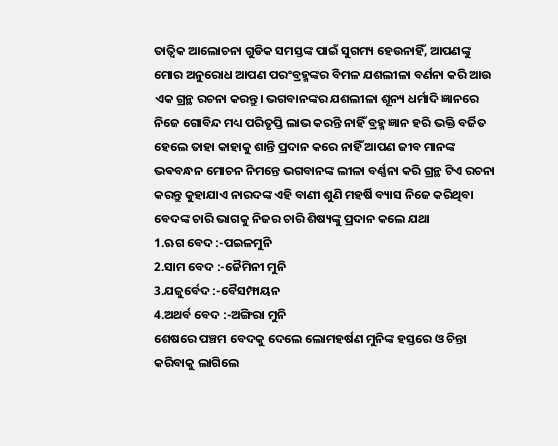ତାତ୍ୱିକ ଆଲୋଚନା ଗୁଡିକ ସମସ୍ତଙ୍କ ପାଇଁ ସୁଗମ୍ୟ ହେଉନାହିଁ, ଆପଣଙ୍କୁ ମୋର ଅନୁରୋଧ ଆପଣ ପରଂବ୍ରହ୍ମଙ୍କର ବିମଳ ଯଶଲୀଳା ବର୍ଣନା କରି ଆଉ ଏକ ଗ୍ରନ୍ଥ ରଚନା କରନ୍ତୁ। ଭଗବାନଙ୍କର ଯଶଲୀଳା ଶୂନ୍ୟ ଧର୍ମାଦି ଜ୍ଞାନରେ ନିଜେ ଗୋବିନ୍ଦ ମଧ୍ୟ ପରିତୃପ୍ତି ଲାଭ କରନ୍ତି ନାହିଁ ବ୍ରହ୍ମ ଜ୍ଞାନ ହରି ଭକ୍ତି ବର୍ଜିତ ହେଲେ ତାହା କାହାକୁ ଶାନ୍ତି ପ୍ରଦାନ କରେ ନାହିଁ ଆପଣ ଜୀବ ମାନଙ୍କ ଭଵବନ୍ଧନ ମୋଚନ ନିମନ୍ତେ ଭଗବାନଙ୍କ ଲୀଳା ବର୍ଣ୍ଣନା କରି ଗ୍ରନ୍ଥ ଟିଏ ରଚନା କରନ୍ତୁ କୁହାଯାଏ ନାରଦଙ୍କ ଏହି ବାଣୀ ଶୁଣି ମହର୍ଷି ବ୍ୟାସ ନିଜେ କରିଥିବା ବେଦଙ୍କ ଚାରି ଭାଗକୁ ନିଜର ଚାରି ଶିଷ୍ୟଙ୍କୁ ପ୍ରଦାନ କଲେ ଯଥା
1.ଋଗ ବେଦ :-ପଇଳମୁନି
2.ସାମ ବେଦ :-ଜୈମିନୀ ମୁନି
3.ଯଜୁର୍ବେଦ :-ବୈସମ୍ଫାୟନ
4.ଅଥର୍ବ ବେଦ :-ଅଙ୍ଗିରା ମୁନି
ଶେଷରେ ପଞ୍ଚମ ବେଦକୁ ଦେଲେ ଲୋମହର୍ଷଣ ମୁନିଙ୍କ ହସ୍ତରେ ଓ ଚିନ୍ତା କରିବାକୁ ଲାଗିଲେ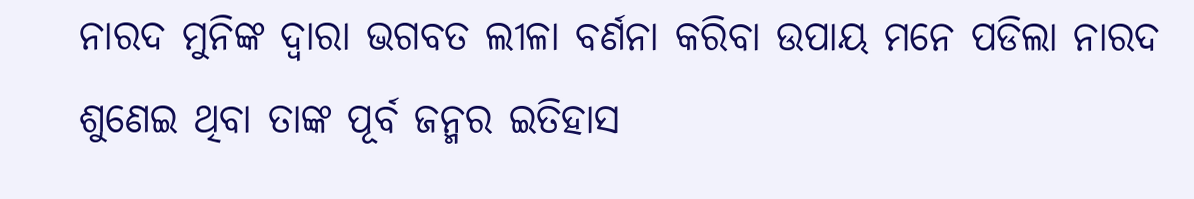ନାରଦ ମୁନିଙ୍କ ଦ୍ୱାରା ଭଗବତ ଲୀଳା ବର୍ଣନା କରିବା ଉପାୟ ମନେ ପଡିଲା ନାରଦ ଶୁଣେଇ ଥିବା ତାଙ୍କ ପୂର୍ବ ଜନ୍ମର ଇତିହାସ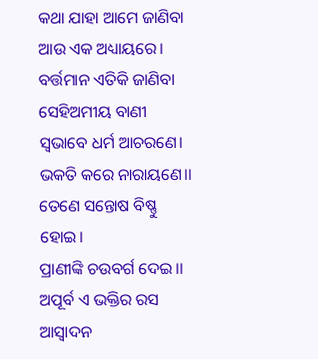କଥା ଯାହା ଆମେ ଜାଣିବା ଆଉ ଏକ ଅଧ୍ୟାୟରେ। ବର୍ତ୍ତମାନ ଏତିକି ଜାଣିବା ସେହିଅମୀୟ ବାଣୀ
ସ୍ଵଭାବେ ଧର୍ମ ଆଚରଣେ।
ଭକତି କରେ ନାରାୟଣେ।।
ତେଣେ ସନ୍ତୋଷ ବିଷ୍ଣୁ ହୋଇ।
ପ୍ରାଣୀଙ୍କି ଚଉବର୍ଗ ଦେଇ।।
ଅପୂର୍ବ ଏ ଭକ୍ତିର ରସ ଆସ୍ଵାଦନ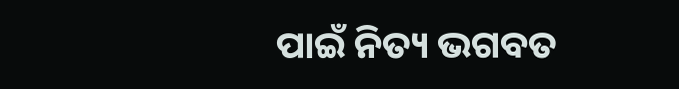ପାଇଁ ନିତ୍ୟ ଭଗବତ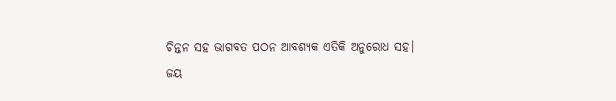ଚିନ୍ତନ ସହ ଭାଗବତ ପଠନ ଆବଶ୍ୟକ ଏତିକି ଅନୁରୋଧ ସହ।
ଜୟ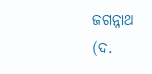ଜଗନ୍ନାଥ
(ଦ.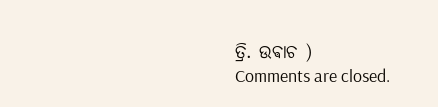ତ୍ରି. ଉଵାଚ )
Comments are closed.